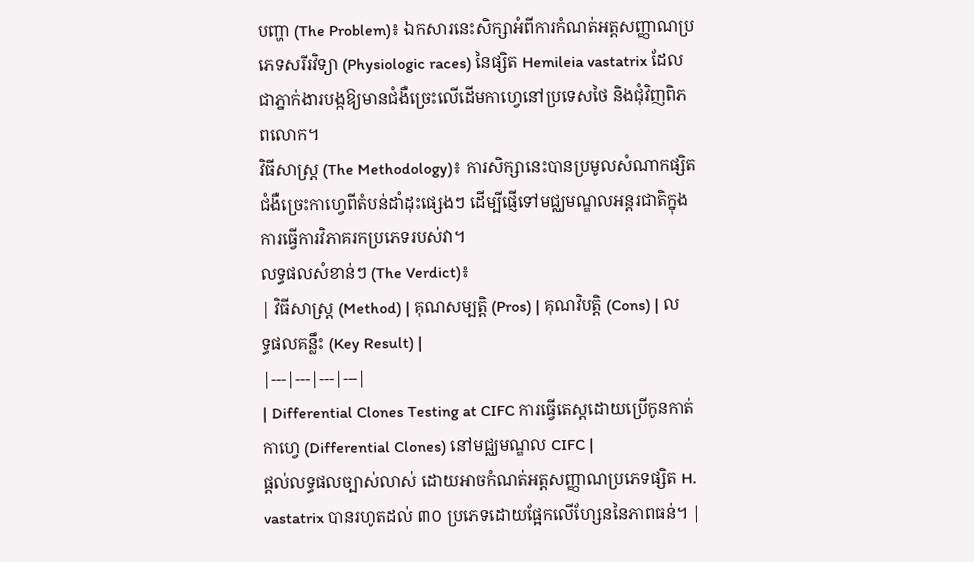បញ្ហា (The Problem)៖ ឯកសារនេះសិក្សាអំពីការកំណត់អត្តសញ្ញាណប្រភេទសរីរវិទ្យា (Physiologic races) នៃផ្សិត Hemileia vastatrix ដែលជាភ្នាក់ងារបង្កឱ្យមានជំងឺច្រេះលើដើមកាហ្វេនៅប្រទេសថៃ និងជុំវិញពិភពលោក។
វិធីសាស្ត្រ (The Methodology)៖ ការសិក្សានេះបានប្រមូលសំណាកផ្សិតជំងឺច្រេះកាហ្វេពីតំបន់ដាំដុះផ្សេងៗ ដើម្បីផ្ញើទៅមជ្ឈមណ្ឌលអន្តរជាតិក្នុងការធ្វើការវិភាគរកប្រភេទរបស់វា។
លទ្ធផលសំខាន់ៗ (The Verdict)៖
| វិធីសាស្ត្រ (Method) | គុណសម្បត្តិ (Pros) | គុណវិបត្តិ (Cons) | លទ្ធផលគន្លឹះ (Key Result) |
|---|---|---|---|
| Differential Clones Testing at CIFC ការធ្វើតេស្តដោយប្រើកូនកាត់កាហ្វេ (Differential Clones) នៅមជ្ឈមណ្ឌល CIFC |
ផ្តល់លទ្ធផលច្បាស់លាស់ ដោយអាចកំណត់អត្តសញ្ញាណប្រភេទផ្សិត H. vastatrix បានរហូតដល់ ៣០ ប្រភេទដោយផ្អែកលើហ្សែននៃភាពធន់។ |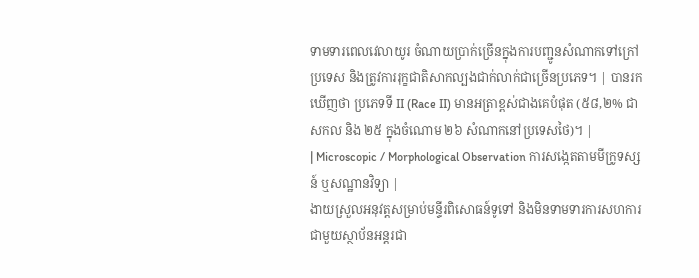ទាមទារពេលវេលាយូរ ចំណាយប្រាក់ច្រើនក្នុងការបញ្ជូនសំណាកទៅក្រៅប្រទេស និងត្រូវការរុក្ខជាតិសាកល្បងជាក់លាក់ជាច្រើនប្រភេទ។ | បានរកឃើញថា ប្រភេទទី II (Race II) មានអត្រាខ្ពស់ជាងគេបំផុត (៥៨,២% ជាសកល និង ២៥ ក្នុងចំណោម ២៦ សំណាកនៅប្រទេសថៃ)។ |
| Microscopic / Morphological Observation ការសង្កេតតាមមីក្រូទស្សន៍ ឬសណ្ឋានវិទ្យា |
ងាយស្រួលអនុវត្តសម្រាប់មន្ទីរពិសោធន៍ទូទៅ និងមិនទាមទារការសហការជាមួយស្ថាប័នអន្តរជា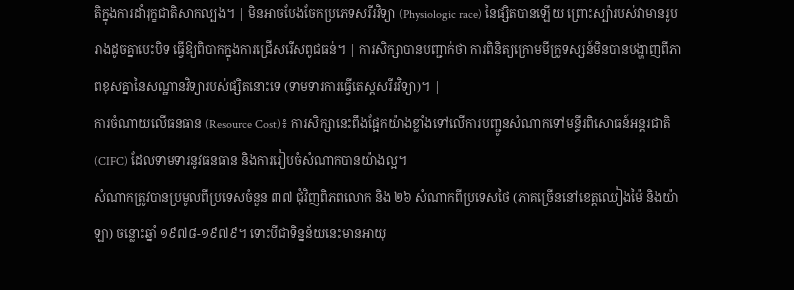តិក្នុងការដាំរុក្ខជាតិសាកល្បង។ | មិនអាចបែងចែកប្រភេទសរីរវិទ្យា (Physiologic race) នៃផ្សិតបានឡើយ ព្រោះស្ប៉ារបស់វាមានរូបរាងដូចគ្នាបេះបិទ ធ្វើឱ្យពិបាកក្នុងការជ្រើសរើសពូជធន់។ | ការសិក្សាបានបញ្ជាក់ថា ការពិនិត្យក្រោមមីក្រូទស្សន៍មិនបានបង្ហាញពីភាពខុសគ្នានៃសណ្ឋានវិទ្យារបស់ផ្សិតនោះទេ (ទាមទារការធ្វើតេស្តសរីរវិទ្យា)។ |
ការចំណាយលើធនធាន (Resource Cost)៖ ការសិក្សានេះពឹងផ្អែកយ៉ាងខ្លាំងទៅលើការបញ្ជូនសំណាកទៅមន្ទីរពិសោធន៍អន្តរជាតិ (CIFC) ដែលទាមទារនូវធនធាន និងការរៀបចំសំណាកបានយ៉ាងល្អ។
សំណាកត្រូវបានប្រមូលពីប្រទេសចំនួន ៣៧ ជុំវិញពិភពលោក និង ២៦ សំណាកពីប្រទេសថៃ (ភាគច្រើននៅខេត្តឈៀងម៉ៃ និងយ៉ាឡា) ចន្លោះឆ្នាំ ១៩៧៨-១៩៧៩។ ទោះបីជាទិន្នន័យនេះមានអាយុ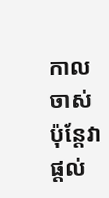កាលចាស់ ប៉ុន្តែវាផ្តល់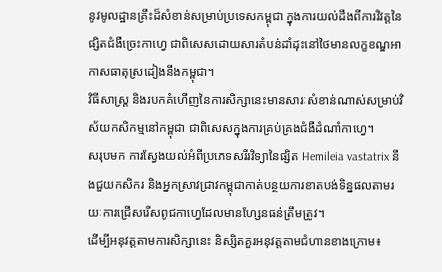នូវមូលដ្ឋានគ្រឹះដ៏សំខាន់សម្រាប់ប្រទេសកម្ពុជា ក្នុងការយល់ដឹងពីការវិវត្តនៃផ្សិតជំងឺច្រេះកាហ្វេ ជាពិសេសដោយសារតំបន់ដាំដុះនៅថៃមានលក្ខខណ្ឌអាកាសធាតុស្រដៀងនឹងកម្ពុជា។
វិធីសាស្ត្រ និងរបកគំហើញនៃការសិក្សានេះមានសារៈសំខាន់ណាស់សម្រាប់វិស័យកសិកម្មនៅកម្ពុជា ជាពិសេសក្នុងការគ្រប់គ្រងជំងឺដំណាំកាហ្វេ។
សរុបមក ការស្វែងយល់អំពីប្រភេទសរីរវិទ្យានៃផ្សិត Hemileia vastatrix នឹងជួយកសិករ និងអ្នកស្រាវជ្រាវកម្ពុជាកាត់បន្ថយការខាតបង់ទិន្នផលតាមរយៈការជ្រើសរើសពូជកាហ្វេដែលមានហ្សែនធន់ត្រឹមត្រូវ។
ដើម្បីអនុវត្តតាមការសិក្សានេះ និស្សិតគួរអនុវត្តតាមជំហានខាងក្រោម៖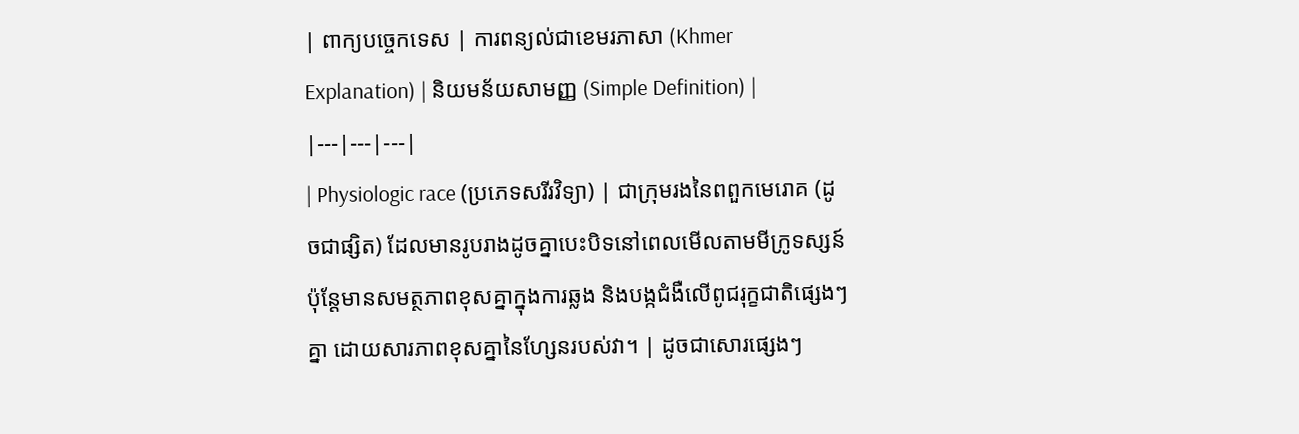| ពាក្យបច្ចេកទេស | ការពន្យល់ជាខេមរភាសា (Khmer Explanation) | និយមន័យសាមញ្ញ (Simple Definition) |
|---|---|---|
| Physiologic race (ប្រភេទសរីរវិទ្យា) | ជាក្រុមរងនៃពពួកមេរោគ (ដូចជាផ្សិត) ដែលមានរូបរាងដូចគ្នាបេះបិទនៅពេលមើលតាមមីក្រូទស្សន៍ ប៉ុន្តែមានសមត្ថភាពខុសគ្នាក្នុងការឆ្លង និងបង្កជំងឺលើពូជរុក្ខជាតិផ្សេងៗគ្នា ដោយសារភាពខុសគ្នានៃហ្សែនរបស់វា។ | ដូចជាសោរផ្សេងៗ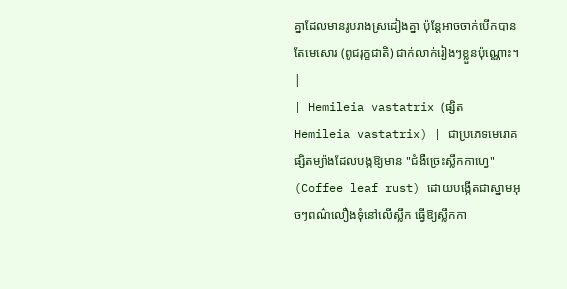គ្នាដែលមានរូបរាងស្រដៀងគ្នា ប៉ុន្តែអាចចាក់បើកបានតែមេសោរ (ពូជរុក្ខជាតិ) ជាក់លាក់រៀងៗខ្លួនប៉ុណ្ណោះ។ |
| Hemileia vastatrix (ផ្សិត Hemileia vastatrix) | ជាប្រភេទមេរោគផ្សិតម្យ៉ាងដែលបង្កឱ្យមាន "ជំងឺច្រេះស្លឹកកាហ្វេ" (Coffee leaf rust) ដោយបង្កើតជាស្នាមអុចៗពណ៌លឿងទុំនៅលើស្លឹក ធ្វើឱ្យស្លឹកកា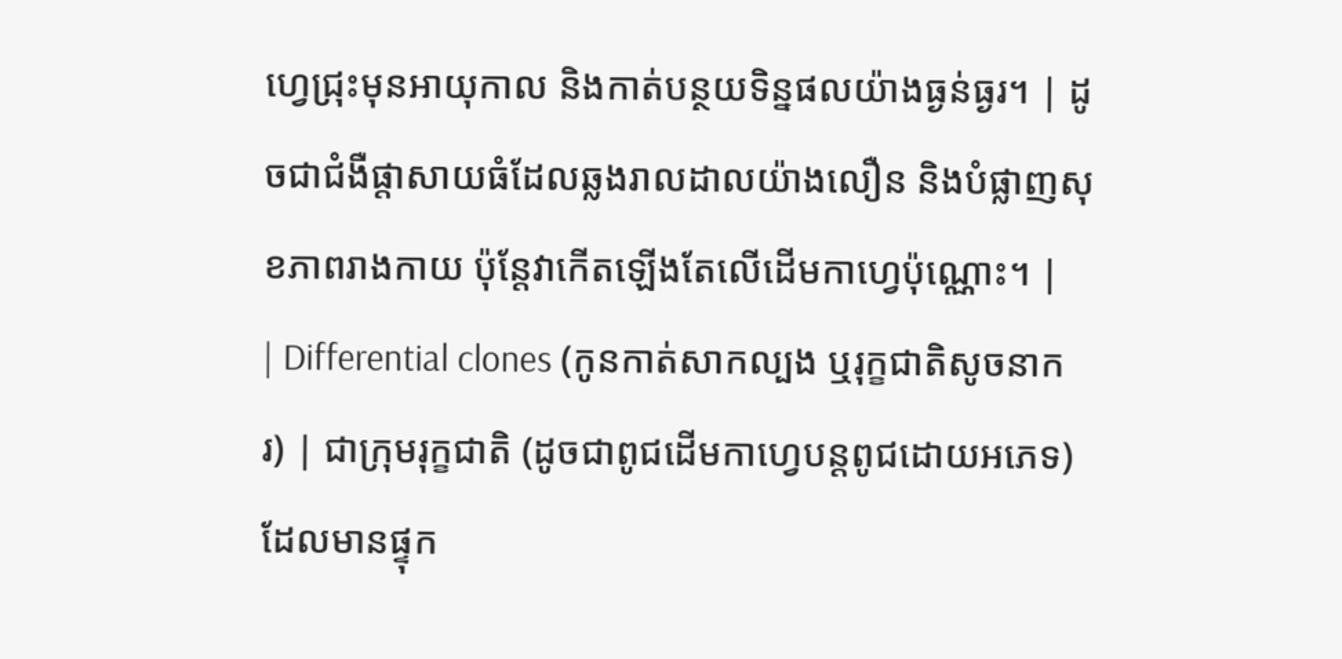ហ្វេជ្រុះមុនអាយុកាល និងកាត់បន្ថយទិន្នផលយ៉ាងធ្ងន់ធ្ងរ។ | ដូចជាជំងឺផ្តាសាយធំដែលឆ្លងរាលដាលយ៉ាងលឿន និងបំផ្លាញសុខភាពរាងកាយ ប៉ុន្តែវាកើតឡើងតែលើដើមកាហ្វេប៉ុណ្ណោះ។ |
| Differential clones (កូនកាត់សាកល្បង ឬរុក្ខជាតិសូចនាករ) | ជាក្រុមរុក្ខជាតិ (ដូចជាពូជដើមកាហ្វេបន្តពូជដោយអភេទ) ដែលមានផ្ទុក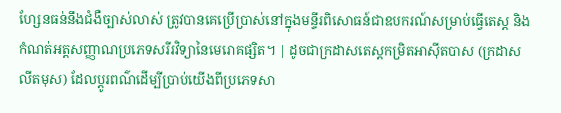ហ្សែនធន់នឹងជំងឺច្បាស់លាស់ ត្រូវបានគេប្រើប្រាស់នៅក្នុងមន្ទីរពិសោធន៍ជាឧបករណ៍សម្រាប់ធ្វើតេស្ត និងកំណត់អត្តសញ្ញាណប្រភេទសរីរវិទ្យានៃមេរោគផ្សិត។ | ដូចជាក្រដាសតេស្តកម្រិតអាស៊ីតបាស (ក្រដាសលីតមុស) ដែលប្តូរពណ៌ដើម្បីប្រាប់យើងពីប្រភេទសា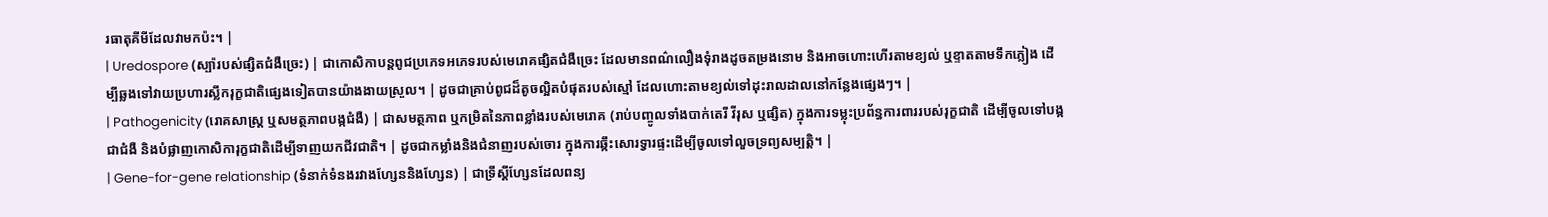រធាតុគីមីដែលវាមកប៉ះ។ |
| Uredospore (ស្ប៉ារបស់ផ្សិតជំងឺច្រេះ) | ជាកោសិកាបន្តពូជប្រភេទអភេទរបស់មេរោគផ្សិតជំងឺច្រេះ ដែលមានពណ៌លឿងទុំរាងដូចតម្រងនោម និងអាចហោះហើរតាមខ្យល់ ឬខ្ទាតតាមទឹកភ្លៀង ដើម្បីឆ្លងទៅវាយប្រហារស្លឹករុក្ខជាតិផ្សេងទៀតបានយ៉ាងងាយស្រួល។ | ដូចជាគ្រាប់ពូជដ៏តូចល្អិតបំផុតរបស់ស្មៅ ដែលហោះតាមខ្យល់ទៅដុះរាលដាលនៅកន្លែងផ្សេងៗ។ |
| Pathogenicity (រោគសាស្ត្រ ឬសមត្ថភាពបង្កជំងឺ) | ជាសមត្ថភាព ឬកម្រិតនៃភាពខ្លាំងរបស់មេរោគ (រាប់បញ្ចូលទាំងបាក់តេរី វីរុស ឬផ្សិត) ក្នុងការទម្លុះប្រព័ន្ធការពាររបស់រុក្ខជាតិ ដើម្បីចូលទៅបង្កជាជំងឺ និងបំផ្លាញកោសិការុក្ខជាតិដើម្បីទាញយកជីវជាតិ។ | ដូចជាកម្លាំងនិងជំនាញរបស់ចោរ ក្នុងការឆ្កឹះសោរទ្វារផ្ទះដើម្បីចូលទៅលួចទ្រព្យសម្បត្តិ។ |
| Gene-for-gene relationship (ទំនាក់ទំនងរវាងហ្សែននិងហ្សែន) | ជាទ្រឹស្តីហ្សែនដែលពន្យ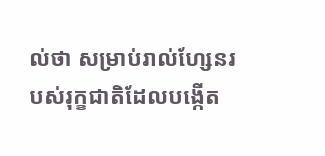ល់ថា សម្រាប់រាល់ហ្សែនរបស់រុក្ខជាតិដែលបង្កើត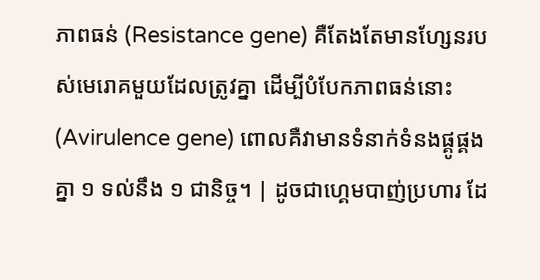ភាពធន់ (Resistance gene) គឺតែងតែមានហ្សែនរបស់មេរោគមួយដែលត្រូវគ្នា ដើម្បីបំបែកភាពធន់នោះ (Avirulence gene) ពោលគឺវាមានទំនាក់ទំនងផ្គូផ្គងគ្នា ១ ទល់នឹង ១ ជានិច្ច។ | ដូចជាហ្គេមបាញ់ប្រហារ ដែ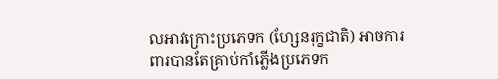លអាវក្រោះប្រភេទក (ហ្សែនរុក្ខជាតិ) អាចការពារបានតែគ្រាប់កាំភ្លើងប្រភេទក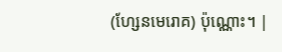(ហ្សែនមេរោគ) ប៉ុណ្ណោះ។ |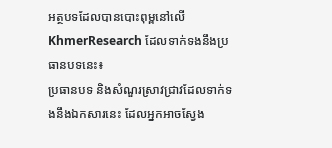អត្ថបទដែលបានបោះពុម្ពនៅលើ KhmerResearch ដែលទាក់ទងនឹងប្រធានបទនេះ៖
ប្រធានបទ និងសំណួរស្រាវជ្រាវដែលទាក់ទងនឹងឯកសារនេះ ដែលអ្នកអាចស្វែង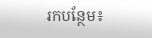រកបន្ថែម៖